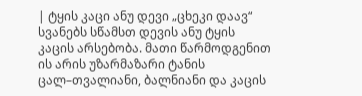| ტყის კაცი ანუ დევი „ცხეკი დაავ“ სვანებს სწამსთ დევის ანუ ტყის კაცის არსებობა. მათი წარმოდგენით ის არის უზარმაზარი ტანის ცალ–თვალიანი, ბალნიანი და კაცის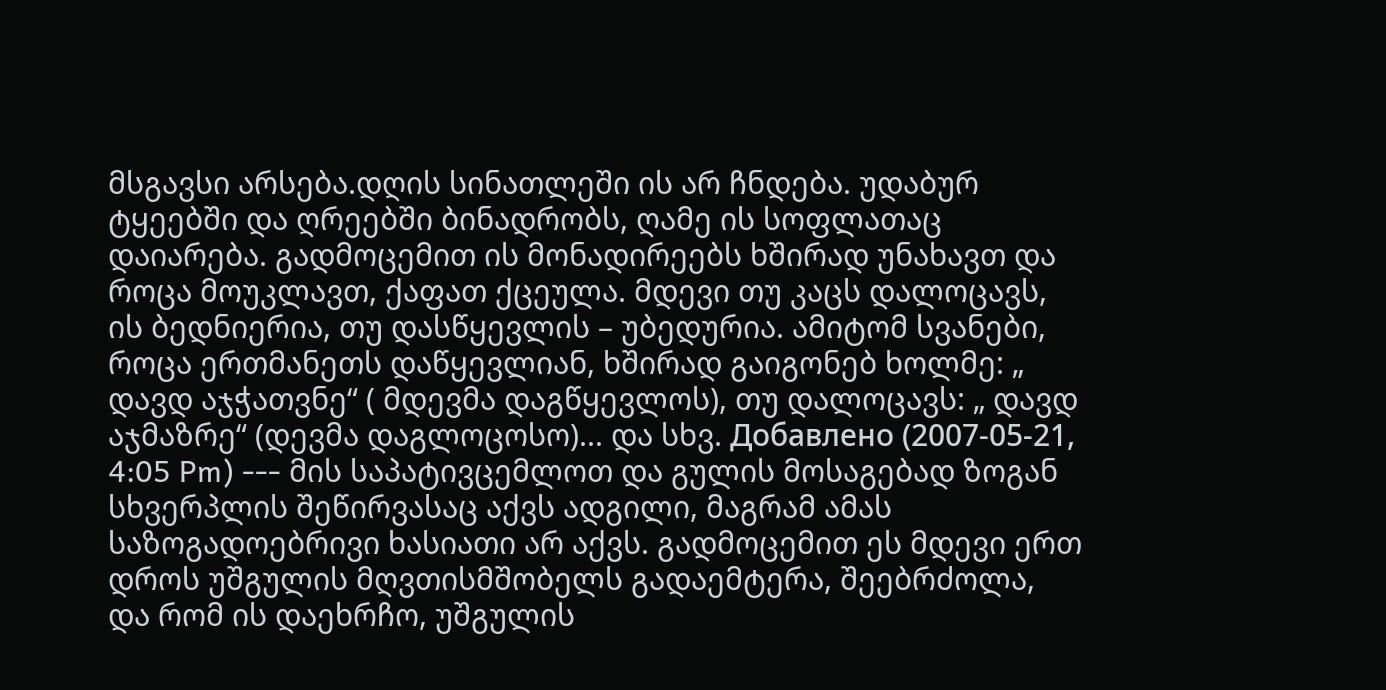მსგავსი არსება.დღის სინათლეში ის არ ჩნდება. უდაბურ ტყეებში და ღრეებში ბინადრობს, ღამე ის სოფლათაც დაიარება. გადმოცემით ის მონადირეებს ხშირად უნახავთ და როცა მოუკლავთ, ქაფათ ქცეულა. მდევი თუ კაცს დალოცავს, ის ბედნიერია, თუ დასწყევლის – უბედურია. ამიტომ სვანები, როცა ერთმანეთს დაწყევლიან, ხშირად გაიგონებ ხოლმე: „ დავდ აჯჭათვნე“ ( მდევმა დაგწყევლოს), თუ დალოცავს: „ დავდ აჯმაზრე“ (დევმა დაგლოცოსო)... და სხვ. Добавлено (2007-05-21, 4:05 Pm) --- მის საპატივცემლოთ და გულის მოსაგებად ზოგან სხვერპლის შეწირვასაც აქვს ადგილი, მაგრამ ამას საზოგადოებრივი ხასიათი არ აქვს. გადმოცემით ეს მდევი ერთ დროს უშგულის მღვთისმშობელს გადაემტერა, შეებრძოლა, და რომ ის დაეხრჩო, უშგულის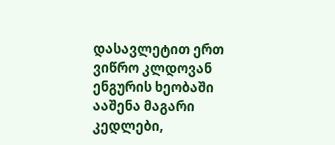დასავლეტით ერთ ვიწრო კლდოვან ენგურის ხეობაში ააშენა მაგარი კედლები,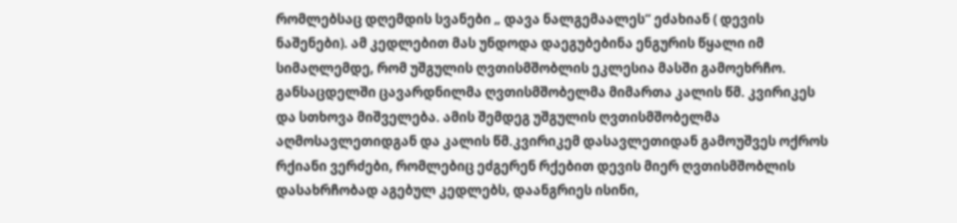რომლებსაც დღემდის სვანები „ დავა ნალგემაალეს“ ეძახიან ( დევის ნაშენები). ამ კედლებით მას უნდოდა დაეგუბებინა ენგურის წყალი იმ სიმაღლემდე, რომ უშგულის ღვთისმშობლის ეკლესია მასში გამოეხრჩო. განსაცდელში ცავარდნილმა ღვთისმშობელმა მიმართა კალის წმ. კვირიკეს და სთხოვა მიშველება. ამის შემდეგ უშგულის ღვთისმშობელმა აღმოსავლეთიდგან და კალის წმ.კვირიკემ დასავლეთიდან გამოუშვეს ოქროს რქიანი ვერძები, რომლებიც ეძგერენ რქებით დევის მიერ ღვთისმშობლის დასახრჩობად აგებულ კედლებს, დაანგრიეს ისინი,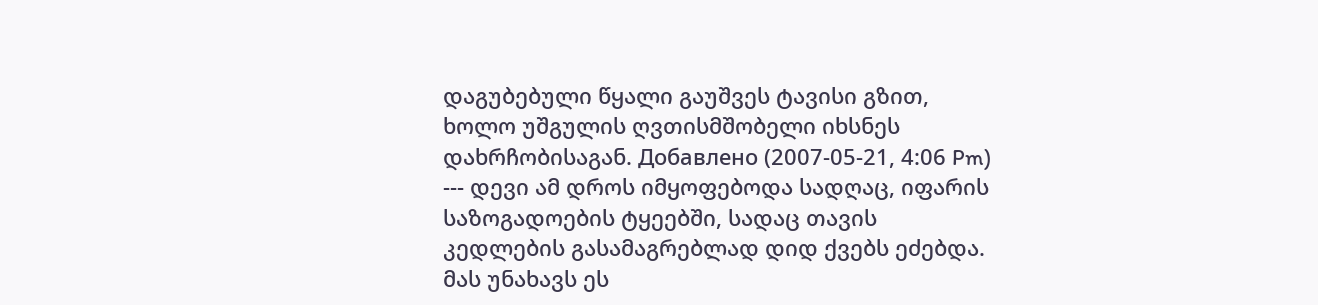დაგუბებული წყალი გაუშვეს ტავისი გზით, ხოლო უშგულის ღვთისმშობელი იხსნეს დახრჩობისაგან. Добавлено (2007-05-21, 4:06 Pm) --- დევი ამ დროს იმყოფებოდა სადღაც, იფარის საზოგადოების ტყეებში, სადაც თავის კედლების გასამაგრებლად დიდ ქვებს ეძებდა. მას უნახავს ეს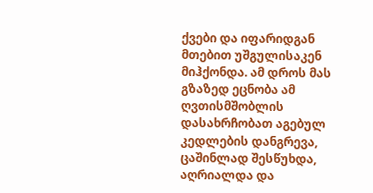ქვები და იფარიდგან მთებით უშგულისაკენ მიჰქონდა. ამ დროს მას გზაზედ ეცნობა ამ ღვთისმშობლის დასახრჩობათ აგებულ კედლების დანგრევა, ცაშინლად შესწუხდა, აღრიალდა და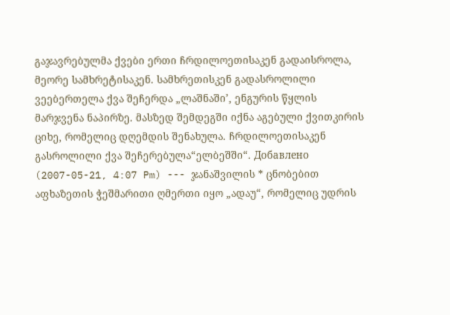გაჯავრებულმა ქვები ერთი ჩრდილოეთისაკენ გადაისროლა, მეორე სამხრეტისაკენ. სამხრეთისკენ გადასროლილი ვეებერთელა ქვა შეჩერდა „ლაშნაში’, ენგურის წყლის მარჯვენა ნაპირზე. მასზედ შემდეგში იქნა აგებული ქვითკირის ციხე, რომელიც დღემდის შენახულა. ჩრდილოეთისაკენ გასროლილი ქვა შეჩერებულა“ელბეშში“. Добавлено (2007-05-21, 4:07 Pm) --- ჯანაშვილის * ცნობებით აფხაზეთის ჭეშმარითი ღმერთი იყო „ადაუ“, რომელიც უდრის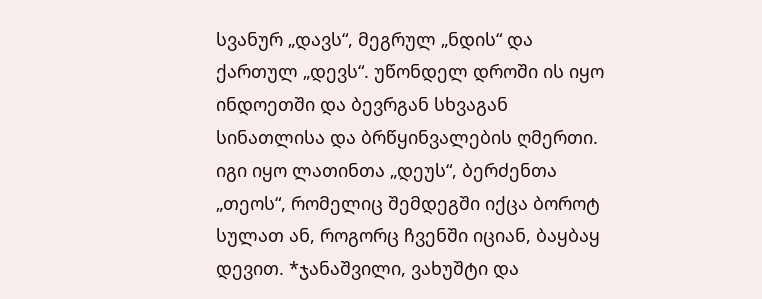სვანურ „დავს“, მეგრულ „ნდის“ და ქართულ „დევს“. უწონდელ დროში ის იყო ინდოეთში და ბევრგან სხვაგან სინათლისა და ბრწყინვალების ღმერთი. იგი იყო ლათინთა „დეუს“, ბერძენთა „თეოს“, რომელიც შემდეგში იქცა ბოროტ სულათ ან, როგორც ჩვენში იციან, ბაყბაყ დევით. *ჯანაშვილი, ვახუშტი და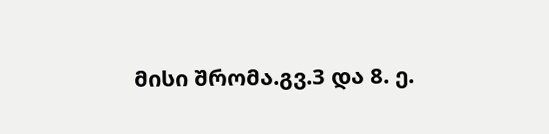მისი შრომა.გვ.3 და 8. ე.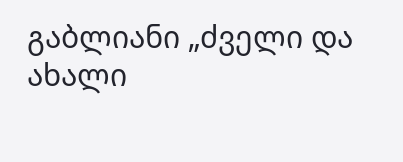გაბლიანი „ძველი და ახალი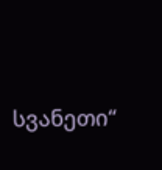სვანეთი“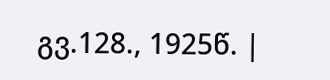გვ.128., 1925წ. |